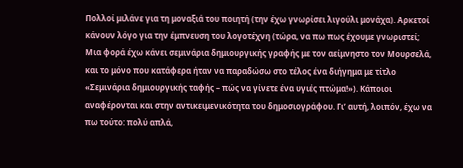Πολλοί μιλάνε για τη μοναξιά του ποιητή (την έχω γνωρίσει λιγούλι μονάχα). Αρκετοί κάνουν λόγο για την έμπνευση του λογοτέχνη (τώρα, να πω πως έχουμε γνωριστεί; Μια φορά έχω κάνει σεμινάρια δημιουργικής γραφής με τον αείμνηστο τον Μουρσελά, και το μόνο που κατάφερα ήταν να παραδώσω στο τέλος ένα διήγημα με τίτλο «Σεμινάρια δημιουργικής ταφής – πώς να γίνετε ένα υγιές πτώμα!»). Κάποιοι αναφέρονται και στην αντικειμενικότητα του δημοσιογράφου. Γι’ αυτή, λοιπόν, έχω να πω τούτο: πολύ απλά,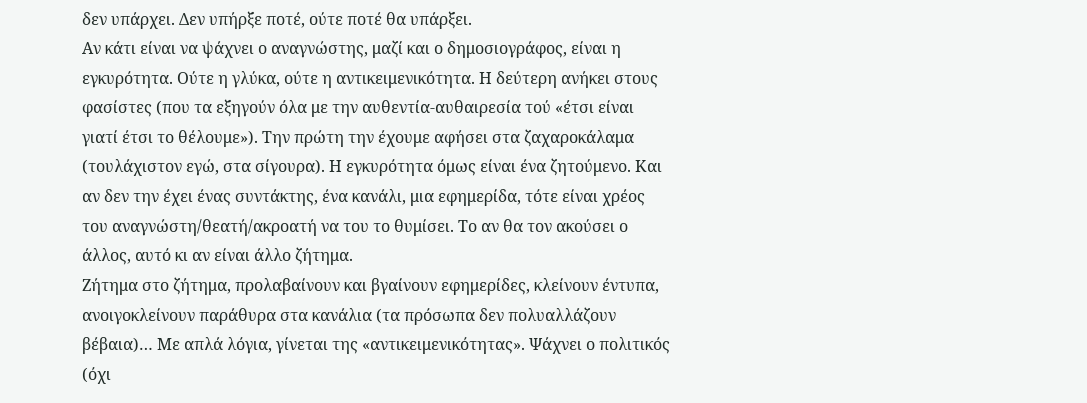δεν υπάρχει. Δεν υπήρξε ποτέ, ούτε ποτέ θα υπάρξει.
Αν κάτι είναι να ψάχνει ο αναγνώστης, μαζί και ο δημοσιογράφος, είναι η εγκυρότητα. Ούτε η γλύκα, ούτε η αντικειμενικότητα. Η δεύτερη ανήκει στους φασίστες (που τα εξηγούν όλα με την αυθεντία-αυθαιρεσία τού «έτσι είναι γιατί έτσι το θέλουμε»). Την πρώτη την έχουμε αφήσει στα ζαχαροκάλαμα (τουλάχιστον εγώ, στα σίγουρα). Η εγκυρότητα όμως είναι ένα ζητούμενο. Και αν δεν την έχει ένας συντάκτης, ένα κανάλι, μια εφημερίδα, τότε είναι χρέος του αναγνώστη/θεατή/ακροατή να του το θυμίσει. Το αν θα τον ακούσει ο άλλος, αυτό κι αν είναι άλλο ζήτημα.
Ζήτημα στο ζήτημα, προλαβαίνουν και βγαίνουν εφημερίδες, κλείνουν έντυπα, ανοιγοκλείνουν παράθυρα στα κανάλια (τα πρόσωπα δεν πολυαλλάζουν βέβαια)… Με απλά λόγια, γίνεται της «αντικειμενικότητας». Ψάχνει ο πολιτικός (όχι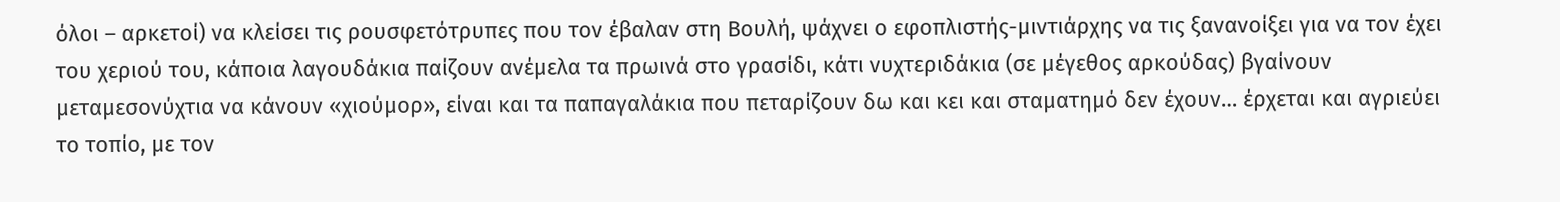όλοι – αρκετοί) να κλείσει τις ρουσφετότρυπες που τον έβαλαν στη Βουλή, ψάχνει ο εφοπλιστής-μιντιάρχης να τις ξανανοίξει για να τον έχει του χεριού του, κάποια λαγουδάκια παίζουν ανέμελα τα πρωινά στο γρασίδι, κάτι νυχτεριδάκια (σε μέγεθος αρκούδας) βγαίνουν μεταμεσονύχτια να κάνουν «χιούμορ», είναι και τα παπαγαλάκια που πεταρίζουν δω και κει και σταματημό δεν έχουν… έρχεται και αγριεύει το τοπίο, με τον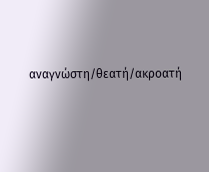αναγνώστη/θεατή/ακροατή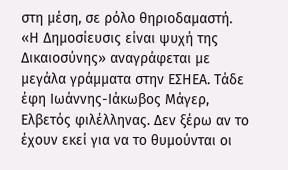στη μέση, σε ρόλο θηριοδαμαστή.
«Η Δημοσίευσις είναι ψυχή της Δικαιοσύνης» αναγράφεται με μεγάλα γράμματα στην ΕΣΗΕΑ. Τάδε έφη Ιωάννης-Ιάκωβος Μάγερ, Ελβετός φιλέλληνας. Δεν ξέρω αν το έχουν εκεί για να το θυμούνται οι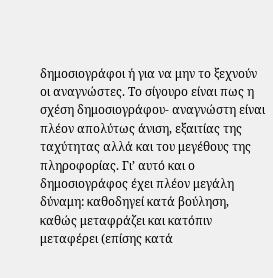δημοσιογράφοι ή για να μην το ξεχνούν οι αναγνώστες. Το σίγουρο είναι πως η σχέση δημοσιογράφου- αναγνώστη είναι πλέον απολύτως άνιση, εξαιτίας της ταχύτητας αλλά και του μεγέθους της πληροφορίας. Γι’ αυτό και ο δημοσιογράφος έχει πλέον μεγάλη δύναμη: καθοδηγεί κατά βούληση, καθώς μεταφράζει και κατόπιν μεταφέρει (επίσης κατά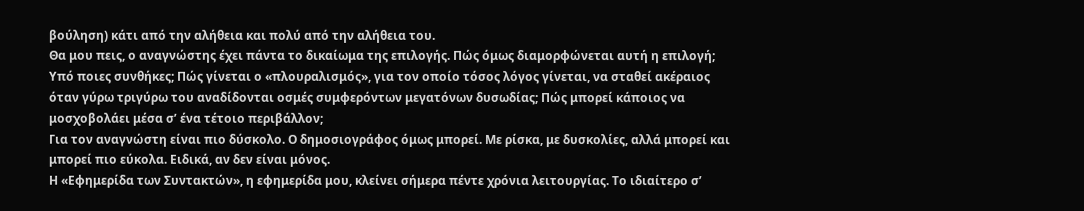βούληση) κάτι από την αλήθεια και πολύ από την αλήθεια του.
Θα μου πεις, ο αναγνώστης έχει πάντα το δικαίωμα της επιλογής. Πώς όμως διαμορφώνεται αυτή η επιλογή; Υπό ποιες συνθήκες; Πώς γίνεται ο «πλουραλισμός», για τον οποίο τόσος λόγος γίνεται, να σταθεί ακέραιος όταν γύρω τριγύρω του αναδίδονται οσμές συμφερόντων μεγατόνων δυσωδίας; Πώς μπορεί κάποιος να μοσχοβολάει μέσα σ’ ένα τέτοιο περιβάλλον;
Για τον αναγνώστη είναι πιο δύσκολο. Ο δημοσιογράφος όμως μπορεί. Με ρίσκα, με δυσκολίες, αλλά μπορεί και μπορεί πιο εύκολα. Ειδικά, αν δεν είναι μόνος.
Η «Εφημερίδα των Συντακτών», η εφημερίδα μου, κλείνει σήμερα πέντε χρόνια λειτουργίας. Το ιδιαίτερο σ’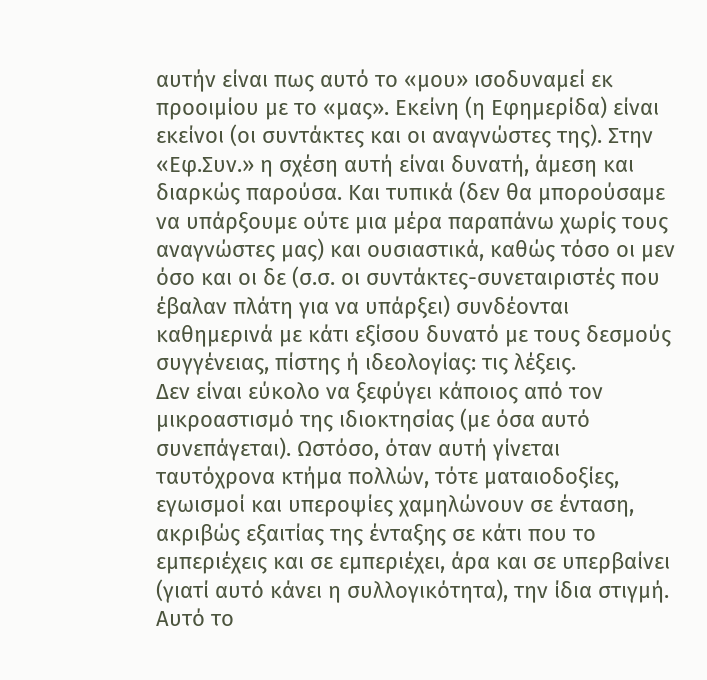αυτήν είναι πως αυτό το «μου» ισοδυναμεί εκ προοιμίου με το «μας». Εκείνη (η Εφημερίδα) είναι εκείνοι (οι συντάκτες και οι αναγνώστες της). Στην «Εφ.Συν.» η σχέση αυτή είναι δυνατή, άμεση και διαρκώς παρούσα. Και τυπικά (δεν θα μπορούσαμε να υπάρξουμε ούτε μια μέρα παραπάνω χωρίς τους αναγνώστες μας) και ουσιαστικά, καθώς τόσο οι μεν όσο και οι δε (σ.σ. οι συντάκτες-συνεταιριστές που έβαλαν πλάτη για να υπάρξει) συνδέονται καθημερινά με κάτι εξίσου δυνατό με τους δεσμούς συγγένειας, πίστης ή ιδεολογίας: τις λέξεις.
Δεν είναι εύκολο να ξεφύγει κάποιος από τον μικροαστισμό της ιδιοκτησίας (με όσα αυτό συνεπάγεται). Ωστόσο, όταν αυτή γίνεται ταυτόχρονα κτήμα πολλών, τότε ματαιοδοξίες, εγωισμοί και υπεροψίες χαμηλώνουν σε ένταση, ακριβώς εξαιτίας της ένταξης σε κάτι που το εμπεριέχεις και σε εμπεριέχει, άρα και σε υπερβαίνει (γιατί αυτό κάνει η συλλογικότητα), την ίδια στιγμή. Αυτό το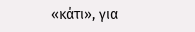«κάτι», για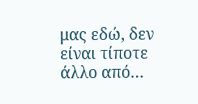μας εδώ, δεν είναι τίποτε άλλο από…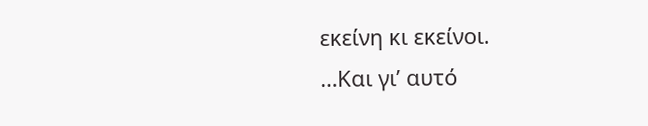εκείνη κι εκείνοι.
…Και γι’ αυτό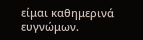είμαι καθημερινά ευγνώμων.